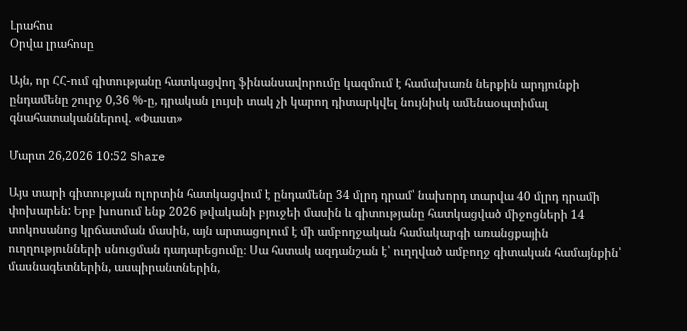Լրահոս
Օրվա լրահոսը

Այն, որ ՀՀ-ում գիտությանը հատկացվող ֆինանսավորումը կազմում է համախառն ներքին արդյունքի ընդամենը շուրջ 0,36 %-ը, դրական լույսի տակ չի կարող դիտարկվել նույնիսկ ամենաօպտիմալ գնահատականներով. «Փաստ»

Մարտ 26,2026 10:52 Share

Այս տարի գիտության ոլորտին հատկացվում է ընդամենը 34 մլրդ դրամ՝ նախորդ տարվա 40 մլրդ դրամի փոխարեն: Երբ խոսում ենք 2026 թվականի բյուջեի մասին և գիտությանը հատկացված միջոցների 14 տոկոսանոց կրճատման մասին, այն արտացոլում է մի ամբողջական համակարգի առանցքային ուղղությունների սնուցման դադարեցումը։ Սա հստակ ազդանշան է՝ ուղղված ամբողջ գիտական համայնքին՝ մասնագետներին, ասպիրանտներին,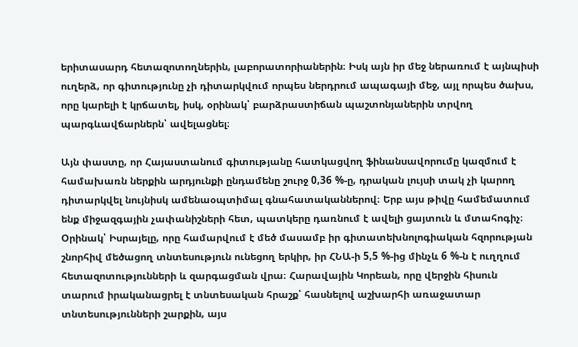երիտասարդ հետազոտողներին, լաբորատորիաներին։ Իսկ այն իր մեջ ներառում է այնպիսի ուղերձ, որ գիտությունը չի դիտարկվում որպես ներդրում ապագայի մեջ, այլ որպես ծախս, որը կարելի է կրճատել, իսկ, օրինակ՝ բարձրաստիճան պաշտոնյաներին տրվող պարգևավճարներն՝ ավելացնել։

Այն փաստը, որ Հայաստանում գիտությանը հատկացվող ֆինանսավորումը կազմում է համախառն ներքին արդյունքի ընդամենը շուրջ 0,36 %-ը, դրական լույսի տակ չի կարող դիտարկվել նույնիսկ ամենաօպտիմալ գնահատականներով։ Երբ այս թիվը համեմատում ենք միջազգային չափանիշների հետ, պատկերը դառնում է ավելի ցայտուն և մտահոգիչ։ Օրինակ՝ Իսրայելը, որը համարվում է մեծ մասամբ իր գիտատեխնոլոգիական հզորության շնորհիվ մեծացող տնտեսություն ունեցող երկիր, իր ՀՆԱ-ի 5,5 %-ից մինչև 6 %-ն է ուղղում հետազոտությունների և զարգացման վրա։ Հարավային Կորեան, որը վերջին հիսուն տարում իրականացրել է տնտեսական հրաշք՝ հասնելով աշխարհի առաջատար տնտեսությունների շարքին, այս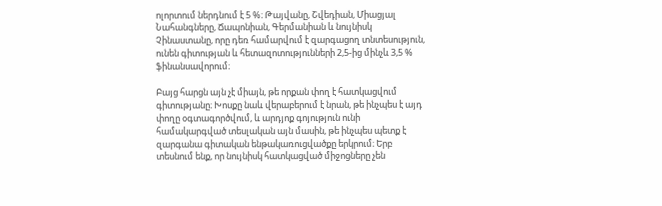ոլորտում ներդնում է 5 %։ Թայվանը, Շվեդիան, Միացյալ Նահանգները, Ճապոնիան, Գերմանիան և նույնիսկ Չինաստանը, որը դեռ համարվում է զարգացող տնտեսություն, ունեն գիտության և հետազոտությունների 2,5-ից մինչև 3,5 % ֆինանսավորում։

Բայց հարցն այն չէ միայն, թե որքան փող է հատկացվում գիտությանը։ Խոսքը նաև վերաբերում է նրան, թե ինչպես է այդ փողը օգտագործվում, և արդյոք գոյություն ունի համակարգված տեսլական այն մասին, թե ինչպես պետք է զարգանա գիտական ենթակառուցվածքը երկրում։ Երբ տեսնում ենք, որ նույնիսկ հատկացված միջոցները չեն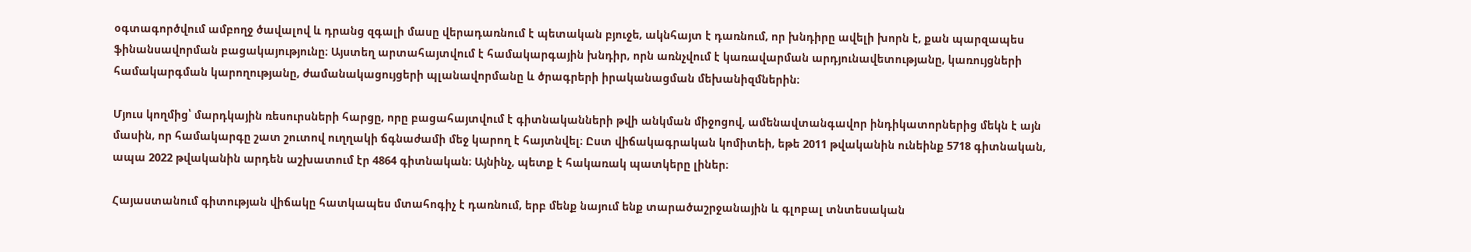օգտագործվում ամբողջ ծավալով և դրանց զգալի մասը վերադառնում է պետական բյուջե, ակնհայտ է դառնում, որ խնդիրը ավելի խորն է, քան պարզապես ֆինանսավորման բացակայությունը։ Այստեղ արտահայտվում է համակարգային խնդիր, որն առնչվում է կառավարման արդյունավետությանը, կառույցների համակարգման կարողությանը, ժամանակացույցերի պլանավորմանը և ծրագրերի իրականացման մեխանիզմներին։

Մյուս կողմից՝ մարդկային ռեսուրսների հարցը, որը բացահայտվում է գիտնականների թվի անկման միջոցով, ամենավտանգավոր ինդիկատորներից մեկն է այն մասին, որ համակարգը շատ շուտով ուղղակի ճգնաժամի մեջ կարող է հայտնվել։ Ըստ վիճակագրական կոմիտեի, եթե 2011 թվականին ունեինք 5718 գիտնական, ապա 2022 թվականին արդեն աշխատում էր 4864 գիտնական։ Այնինչ, պետք է հակառակ պատկերը լիներ։

Հայաստանում գիտության վիճակը հատկապես մտահոգիչ է դառնում, երբ մենք նայում ենք տարածաշրջանային և գլոբալ տնտեսական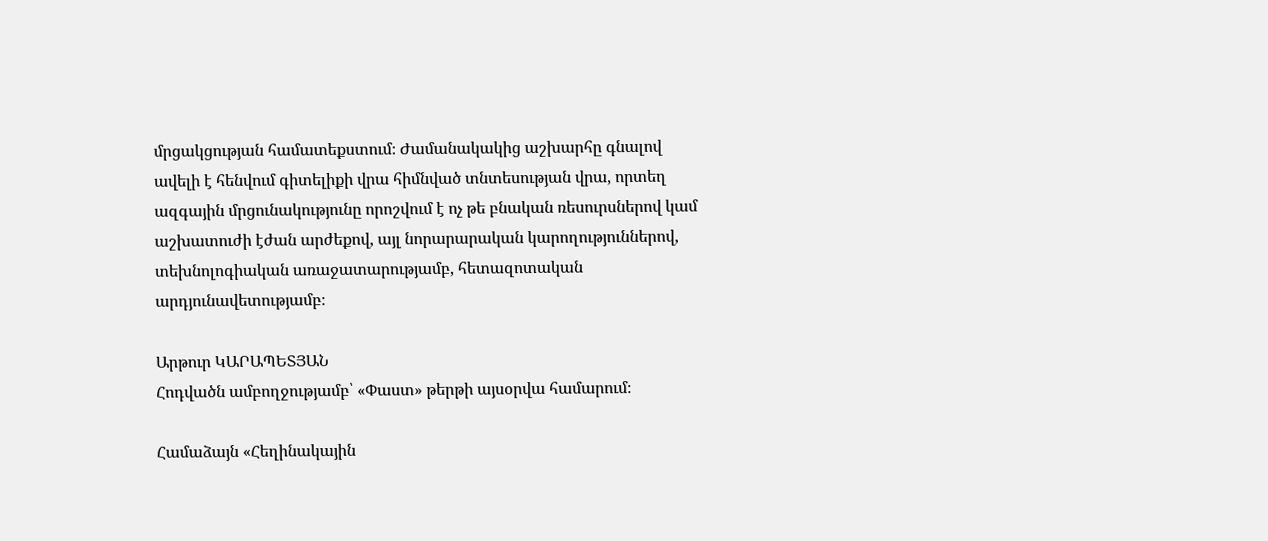մրցակցության համատեքստում։ Ժամանակակից աշխարհը գնալով ավելի է հենվում գիտելիքի վրա հիմնված տնտեսության վրա, որտեղ ազգային մրցունակությունը որոշվում է ոչ թե բնական ռեսուրսներով կամ աշխատուժի էժան արժեքով, այլ նորարարական կարողություններով, տեխնոլոգիական առաջատարությամբ, հետազոտական արդյունավետությամբ։

Արթուր ԿԱՐԱՊԵՏՅԱՆ
Հոդվածն ամբողջությամբ՝ «Փաստ» թերթի այսօրվա համարում։

Համաձայն «Հեղինակային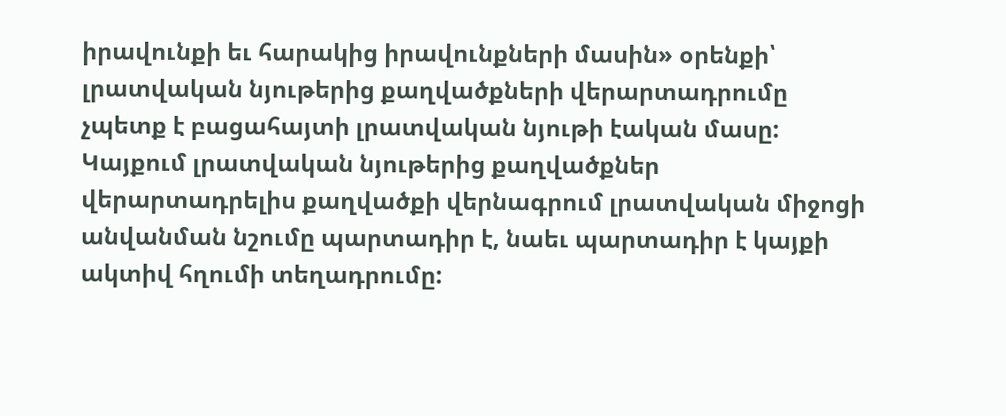իրավունքի եւ հարակից իրավունքների մասին» օրենքի՝ լրատվական նյութերից քաղվածքների վերարտադրումը չպետք է բացահայտի լրատվական նյութի էական մասը: Կայքում լրատվական նյութերից քաղվածքներ վերարտադրելիս քաղվածքի վերնագրում լրատվական միջոցի անվանման նշումը պարտադիր է, նաեւ պարտադիր է կայքի ակտիվ հղումի տեղադրումը: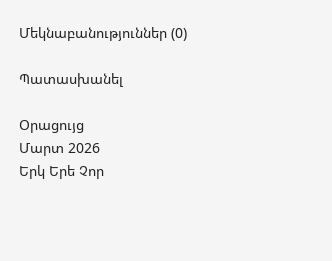Մեկնաբանություններ (0)

Պատասխանել

Օրացույց
Մարտ 2026
Երկ Երե Չոր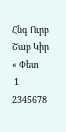Հնգ Ուրբ Շաբ Կիր
« Փետ
 1
2345678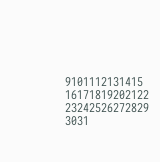9101112131415
16171819202122
23242526272829
3031